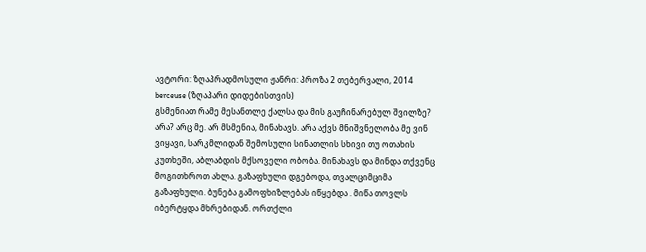ავტორი: ზღაპრადმოსული ჟანრი: პროზა 2 თებერვალი, 2014
berceuse (ზღაპარი დიდებისთვის)
გსმენიათ რამე მესანთლე ქალსა და მის გაუჩინარებულ შვილზე? არა? არც მე. არ მსმენია, მინახავს. არა აქვს მნიშვნელობა მე ვინ ვიყავი, სარკმლიდან შემოსული სინათლის სხივი თუ ოთახის კუთხეში, აბლაბდის მქსოველი ობობა. მინახავს და მინდა თქვენც მოგითხროთ ახლა. გაზაფხული დგებოდა, თვალციმციმა გაზაფხული. ბუნება გამოფხიზლებას იწყებდა . მიწა თოვლს იბერტყდა მხრებიდან. ორთქლი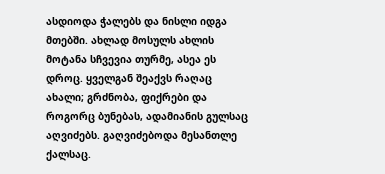ასდიოდა ჭალებს და ნისლი იდგა მთებში. ახლად მოსულს ახლის მოტანა სჩვევია თურმე, ასეა ეს დროც. ყველგან შეაქვს რაღაც ახალი; გრძნობა, ფიქრები და როგორც ბუნებას, ადამიანის გულსაც აღვიძებს. გაღვიძებოდა მესანთლე ქალსაც.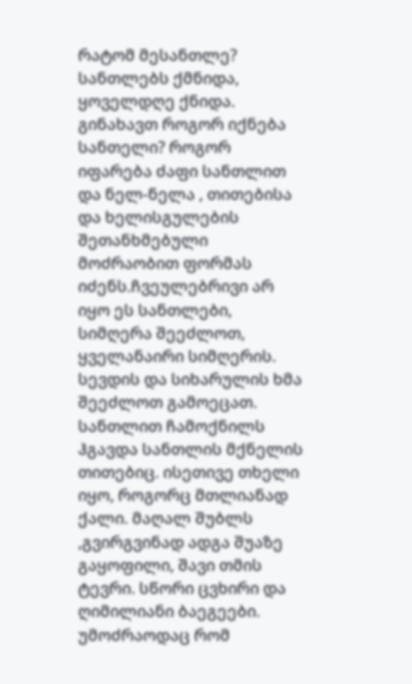რატომ მესანთლე? სანთლებს ქმნიდა, ყოველდღე ქნიდა. გინახავთ როგორ იქნება სანთელი? როგორ იფარება ძაფი სანთლით და ნელ-ნელა , თითებისა და ხელისგულების შეთანხმებული მოძრაობით ფორმას იძენს.ჩვეულებრივი არ იყო ეს სანთლები, სიმღერა შეეძლოთ, ყველანაირი სიმღერის. სევდის და სიხარულის ხმა შეეძლოთ გამოეცათ. სანთლით ჩამოქნილს ჰგავდა სანთლის მქნელის თითებიც. ისეთივე თხელი იყო, როგორც მთლიანად ქალი. მაღალ შუბლს ,გვირგვინად ადგა შუაზე გაყოფილი, შავი თმის ტევრი. სწორი ცვხირი და ღიმილიანი ბაეგეები. უმოძრაოდაც რომ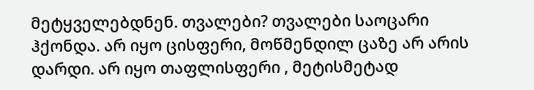მეტყველებდნენ. თვალები? თვალები საოცარი ჰქონდა. არ იყო ცისფერი, მოწმენდილ ცაზე არ არის დარდი. არ იყო თაფლისფერი , მეტისმეტად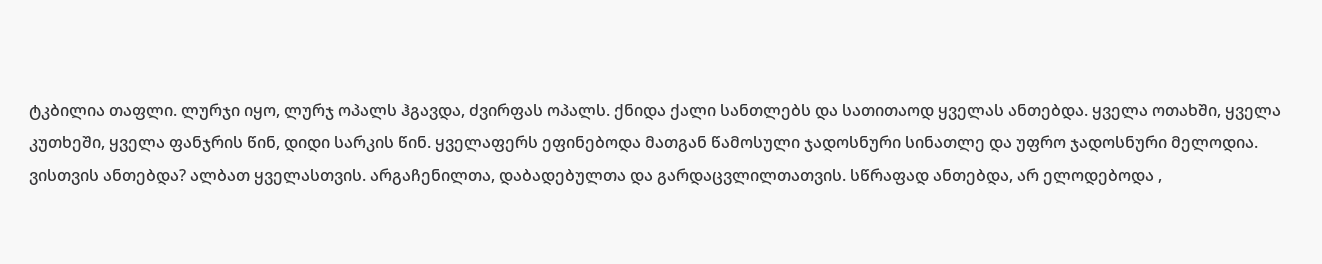ტკბილია თაფლი. ლურჯი იყო, ლურჯ ოპალს ჰგავდა, ძვირფას ოპალს. ქნიდა ქალი სანთლებს და სათითაოდ ყველას ანთებდა. ყველა ოთახში, ყველა კუთხეში, ყველა ფანჯრის წინ, დიდი სარკის წინ. ყველაფერს ეფინებოდა მათგან წამოსული ჯადოსნური სინათლე და უფრო ჯადოსნური მელოდია. ვისთვის ანთებდა? ალბათ ყველასთვის. არგაჩენილთა, დაბადებულთა და გარდაცვლილთათვის. სწრაფად ანთებდა, არ ელოდებოდა ,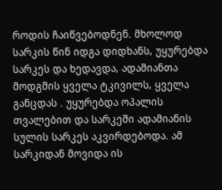როდის ჩაიწვებოდნენ. მხოლოდ სარკის წინ იდგა დიდხანს, უყურებდა სარკეს და ხედავდა, ადამიანთა მოდგმის ყველა ტკივილს, ყველა განცდას . უყურებდა ოპალის თვალებით და სარკეში ადამიანის სულის სარკეს აკვირდებოდა. ამ სარკიდან მოვიდა ის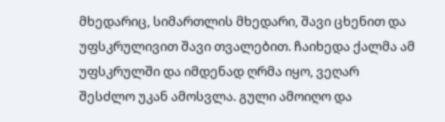მხედარიც, სიმართლის მხედარი, შავი ცხენით და უფსკრულივით შავი თვალებით. ჩაიხედა ქალმა ამ უფსკრულში და იმდენად ღრმა იყო, ვეღარ შესძლო უკან ამოსვლა. გული ამოიღო და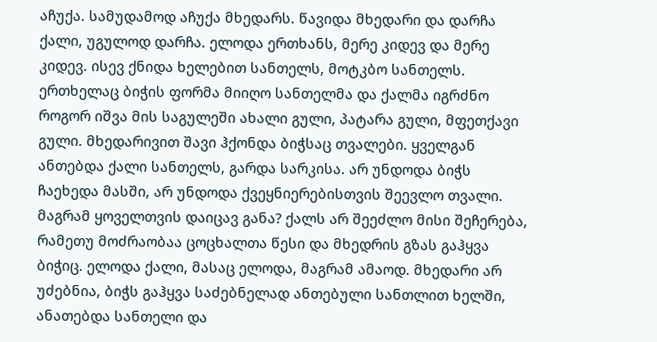აჩუქა. სამუდამოდ აჩუქა მხედარს. წავიდა მხედარი და დარჩა ქალი, უგულოდ დარჩა. ელოდა ერთხანს, მერე კიდევ და მერე კიდევ. ისევ ქნიდა ხელებით სანთელს, მოტკბო სანთელს. ერთხელაც ბიჭის ფორმა მიიღო სანთელმა და ქალმა იგრძნო როგორ იშვა მის საგულეში ახალი გული, პატარა გული, მფეთქავი გული. მხედარივით შავი ჰქონდა ბიჭსაც თვალები. ყველგან ანთებდა ქალი სანთელს, გარდა სარკისა. არ უნდოდა ბიჭს ჩაეხედა მასში, არ უნდოდა ქვეყნიერებისთვის შეევლო თვალი. მაგრამ ყოველთვის დაიცავ განა? ქალს არ შეეძლო მისი შეჩერება, რამეთუ მოძრაობაა ცოცხალთა წესი და მხედრის გზას გაჰყვა ბიჭიც. ელოდა ქალი, მასაც ელოდა, მაგრამ ამაოდ. მხედარი არ უძებნია, ბიჭს გაჰყვა საძებნელად ანთებული სანთლით ხელში, ანათებდა სანთელი და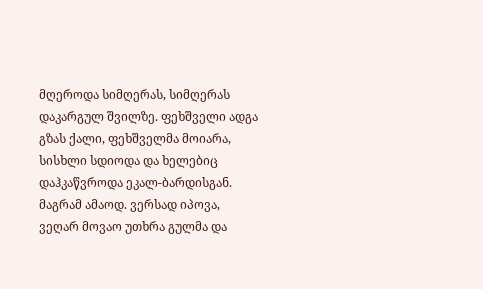მღეროდა სიმღერას, სიმღერას დაკარგულ შვილზე. ფეხშველი ადგა გზას ქალი, ფეხშველმა მოიარა, სისხლი სდიოდა და ხელებიც დაჰკაწვროდა ეკალ-ბარდისგან. მაგრამ ამაოდ. ვერსად იპოვა, ვეღარ მოვაო უთხრა გულმა და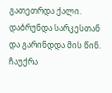გათეთრდა ქალი. დაბრუნდა სარკესთან და გარინდდა მის წინ. ჩაუქრა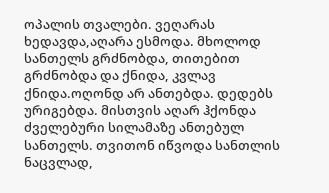ოპალის თვალები. ვეღარას ხედავდა,აღარა ესმოდა. მხოლოდ სანთელს გრძნობდა, თითებით გრძნობდა და ქნიდა, კვლავ ქნიდა.ოღონდ არ ანთებდა. დედებს ურიგებდა. მისთვის აღარ ჰქონდა ძველებური სილამაზე ანთებულ სანთელს. თვითონ იწვოდა სანთლის ნაცვლად,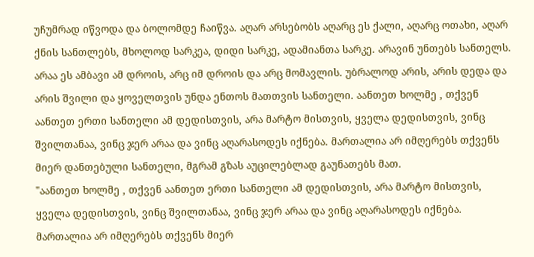უჩუმრად იწვოდა და ბოლომდე ჩაიწვა. აღარ არსებობს აღარც ეს ქალი, აღარც ოთახი, აღარ ქნის სანთლებს, მხოლოდ სარკეა, დიდი სარკე, ადამიანთა სარკე. არავინ უნთებს სანთელს. არაა ეს ამბავი ამ დროის, არც იმ დროის და არც მომავლის. უბრალოდ არის, არის დედა და არის შვილი და ყოველთვის უნდა ენთოს მათთვის სანთელი. აანთეთ ხოლმე , თქვენ აანთეთ ერთი სანთელი ამ დედისთვის, არა მარტო მისთვის, ყველა დედისთვის, ვინც შვილთანაა, ვინც ჯერ არაა და ვინც აღარასოდეს იქნება. მართალია არ იმღერებს თქვენს მიერ დანთებული სანთელი, მგრამ გზას აუცილებლად გაუნათებს მათ.
"აანთეთ ხოლმე , თქვენ აანთეთ ერთი სანთელი ამ დედისთვის, არა მარტო მისთვის, ყველა დედისთვის, ვინც შვილთანაა, ვინც ჯერ არაა და ვინც აღარასოდეს იქნება. მართალია არ იმღერებს თქვენს მიერ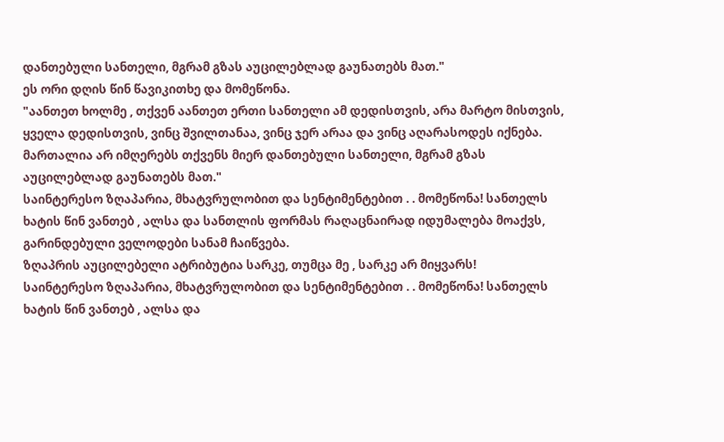დანთებული სანთელი, მგრამ გზას აუცილებლად გაუნათებს მათ."
ეს ორი დღის წინ წავიკითხე და მომეწონა.
"აანთეთ ხოლმე , თქვენ აანთეთ ერთი სანთელი ამ დედისთვის, არა მარტო მისთვის, ყველა დედისთვის, ვინც შვილთანაა, ვინც ჯერ არაა და ვინც აღარასოდეს იქნება. მართალია არ იმღერებს თქვენს მიერ დანთებული სანთელი, მგრამ გზას აუცილებლად გაუნათებს მათ."
საინტერესო ზღაპარია, მხატვრულობით და სენტიმენტებით . . მომეწონა! სანთელს ხატის წინ ვანთებ , ალსა და სანთლის ფორმას რაღაცნაირად იდუმალება მოაქვს, გარინდებული ველოდები სანამ ჩაიწვება.
ზღაპრის აუცილებელი ატრიბუტია სარკე, თუმცა მე , სარკე არ მიყვარს!
საინტერესო ზღაპარია, მხატვრულობით და სენტიმენტებით . . მომეწონა! სანთელს ხატის წინ ვანთებ , ალსა და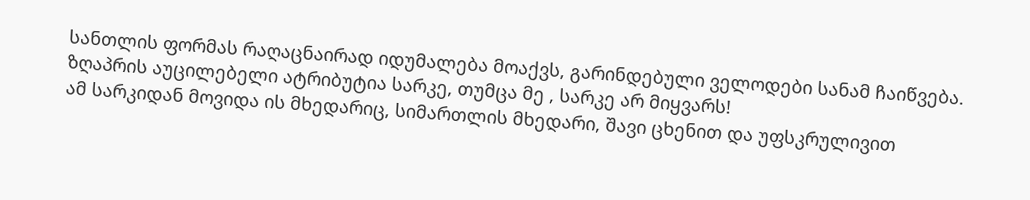სანთლის ფორმას რაღაცნაირად იდუმალება მოაქვს, გარინდებული ველოდები სანამ ჩაიწვება.
ზღაპრის აუცილებელი ატრიბუტია სარკე, თუმცა მე , სარკე არ მიყვარს!
ამ სარკიდან მოვიდა ის მხედარიც, სიმართლის მხედარი, შავი ცხენით და უფსკრულივით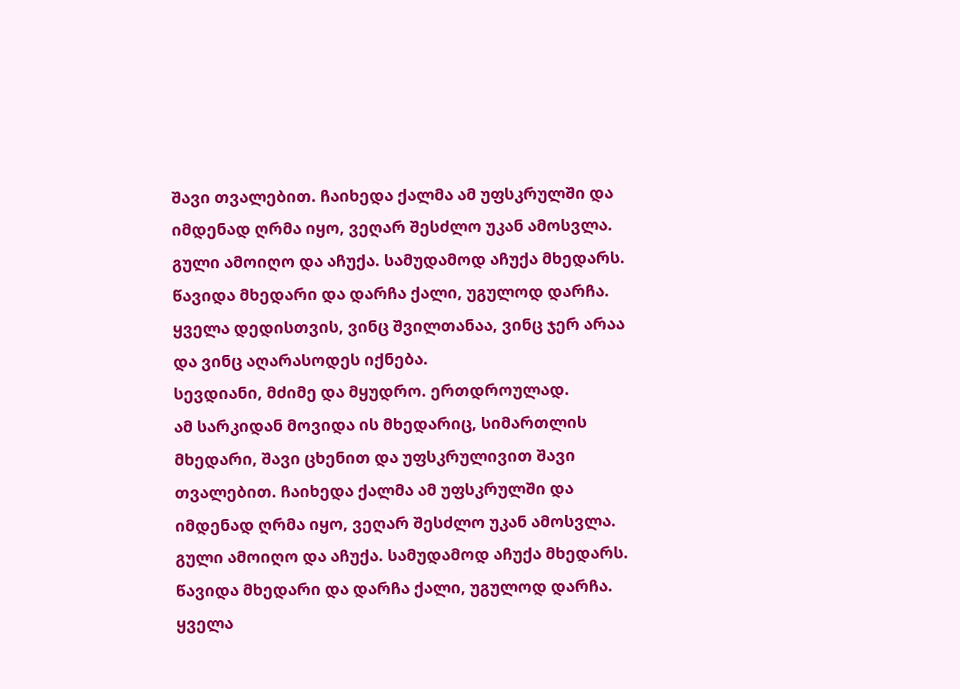შავი თვალებით. ჩაიხედა ქალმა ამ უფსკრულში და იმდენად ღრმა იყო, ვეღარ შესძლო უკან ამოსვლა. გული ამოიღო და აჩუქა. სამუდამოდ აჩუქა მხედარს. წავიდა მხედარი და დარჩა ქალი, უგულოდ დარჩა.
ყველა დედისთვის, ვინც შვილთანაა, ვინც ჯერ არაა და ვინც აღარასოდეს იქნება.
სევდიანი, მძიმე და მყუდრო. ერთდროულად.
ამ სარკიდან მოვიდა ის მხედარიც, სიმართლის მხედარი, შავი ცხენით და უფსკრულივით შავი თვალებით. ჩაიხედა ქალმა ამ უფსკრულში და იმდენად ღრმა იყო, ვეღარ შესძლო უკან ამოსვლა. გული ამოიღო და აჩუქა. სამუდამოდ აჩუქა მხედარს. წავიდა მხედარი და დარჩა ქალი, უგულოდ დარჩა.
ყველა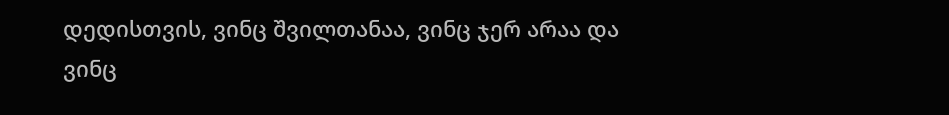დედისთვის, ვინც შვილთანაა, ვინც ჯერ არაა და ვინც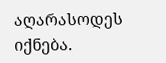აღარასოდეს იქნება.